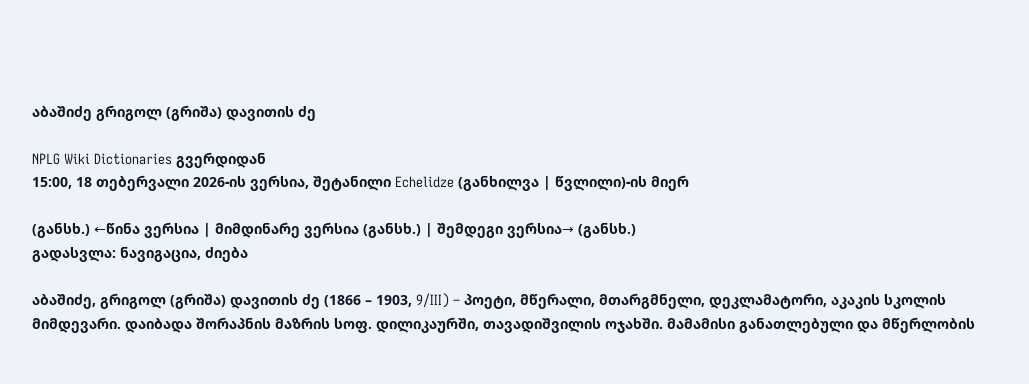აბაშიძე გრიგოლ (გრიშა) დავითის ძე

NPLG Wiki Dictionaries გვერდიდან
15:00, 18 თებერვალი 2026-ის ვერსია, შეტანილი Echelidze (განხილვა | წვლილი)-ის მიერ

(განსხ.) ←წინა ვერსია | მიმდინარე ვერსია (განსხ.) | შემდეგი ვერსია→ (განსხ.)
გადასვლა: ნავიგაცია, ძიება

აბაშიძე, გრიგოლ (გრიშა) დავითის ძე (1866 – 1903, 9/III) – პოეტი, მწერალი, მთარგმნელი, დეკლამატორი, აკაკის სკოლის მიმდევარი. დაიბადა შორაპნის მაზრის სოფ. დილიკაურში, თავადიშვილის ოჯახში. მამამისი განათლებული და მწერლობის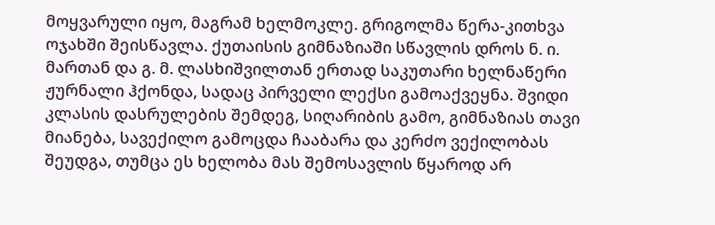მოყვარული იყო, მაგრამ ხელმოკლე. გრიგოლმა წერა-კითხვა ოჯახში შეისწავლა. ქუთაისის გიმნაზიაში სწავლის დროს ნ. ი. მართან და გ. მ. ლასხიშვილთან ერთად საკუთარი ხელნაწერი ჟურნალი ჰქონდა, სადაც პირველი ლექსი გამოაქვეყნა. შვიდი კლასის დასრულების შემდეგ, სიღარიბის გამო, გიმნაზიას თავი მიანება, სავექილო გამოცდა ჩააბარა და კერძო ვექილობას შეუდგა, თუმცა ეს ხელობა მას შემოსავლის წყაროდ არ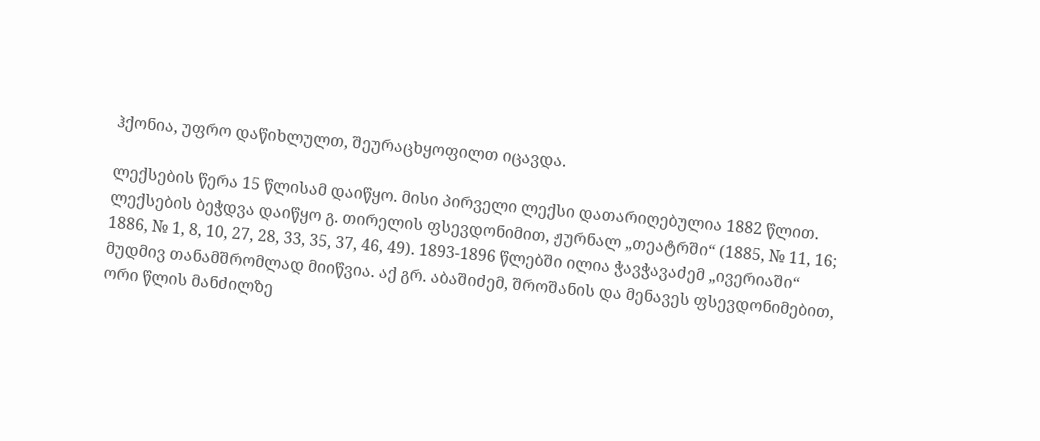ჰქონია, უფრო დაწიხლულთ, შეურაცხყოფილთ იცავდა.

ლექსების წერა 15 წლისამ დაიწყო. მისი პირველი ლექსი დათარიღებულია 1882 წლით. ლექსების ბეჭდვა დაიწყო გ. თირელის ფსევდონიმით, ჟურნალ „თეატრში“ (1885, № 11, 16; 1886, № 1, 8, 10, 27, 28, 33, 35, 37, 46, 49). 1893-1896 წლებში ილია ჭავჭავაძემ „ივერიაში“ მუდმივ თანამშრომლად მიიწვია. აქ გრ. აბაშიძემ, შროშანის და მენავეს ფსევდონიმებით, ორი წლის მანძილზე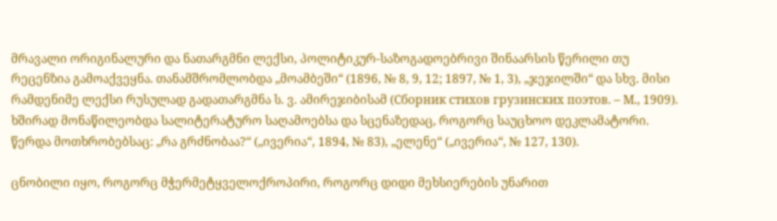მრავალი ორიგინალური და ნათარგმნი ლექსი, პოლიტიკურ-საზოგადოებრივი შინაარსის წერილი თუ რეცენზია გამოაქვეყნა. თანამშრომლობდა „მოამბეში“ (1896, № 8, 9, 12; 1897, № 1, 3), „ჯეჯილში“ და სხვ. მისი რამდენიმე ლექსი რუსულად გადათარგმნა ს. ვ. ამირეჯიბისამ (Сборник стихов грузинских поэтов. – М., 1909). ხშირად მონაწილეობდა სალიტერატურო საღამოებსა და სცენაზედაც, როგორც საუცხოო დეკლამატორი. წერდა მოთხრობებსაც: „რა გრძნობაა?“ („ივერია“, 1894, № 83), „ელენე“ („ივერია“, № 127, 130).

ცნობილი იყო, როგორც მჭერმეტყველოქროპირი, როგორც დიდი მეხსიერების უნარით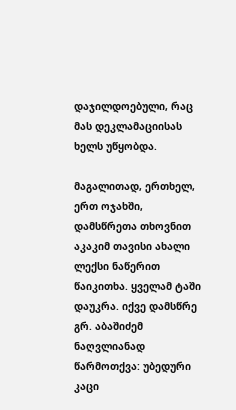დაჯილდოებული, რაც მას დეკლამაციისას ხელს უწყობდა.

მაგალითად, ერთხელ, ერთ ოჯახში, დამსწრეთა თხოვნით აკაკიმ თავისი ახალი ლექსი ნაწერით წაიკითხა. ყველამ ტაში დაუკრა. იქვე დამსწრე გრ. აბაშიძემ ნაღვლიანად წარმოთქვა: უბედური კაცი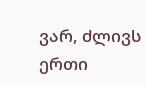ვარ, ძლივს ერთი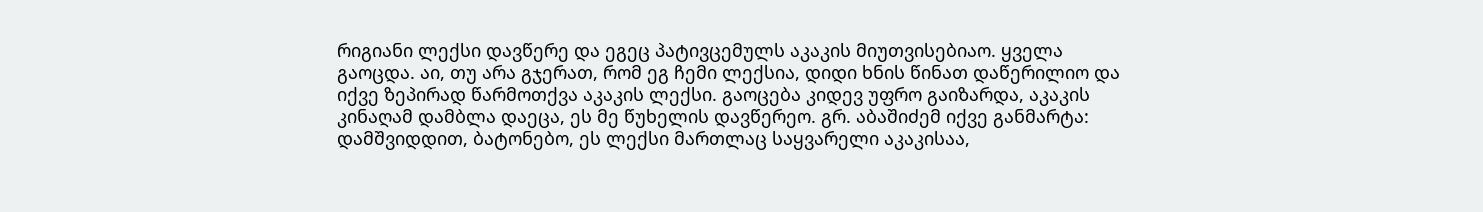რიგიანი ლექსი დავწერე და ეგეც პატივცემულს აკაკის მიუთვისებიაო. ყველა გაოცდა. აი, თუ არა გჯერათ, რომ ეგ ჩემი ლექსია, დიდი ხნის წინათ დაწერილიო და იქვე ზეპირად წარმოთქვა აკაკის ლექსი. გაოცება კიდევ უფრო გაიზარდა, აკაკის კინაღამ დამბლა დაეცა, ეს მე წუხელის დავწერეო. გრ. აბაშიძემ იქვე განმარტა: დამშვიდდით, ბატონებო, ეს ლექსი მართლაც საყვარელი აკაკისაა,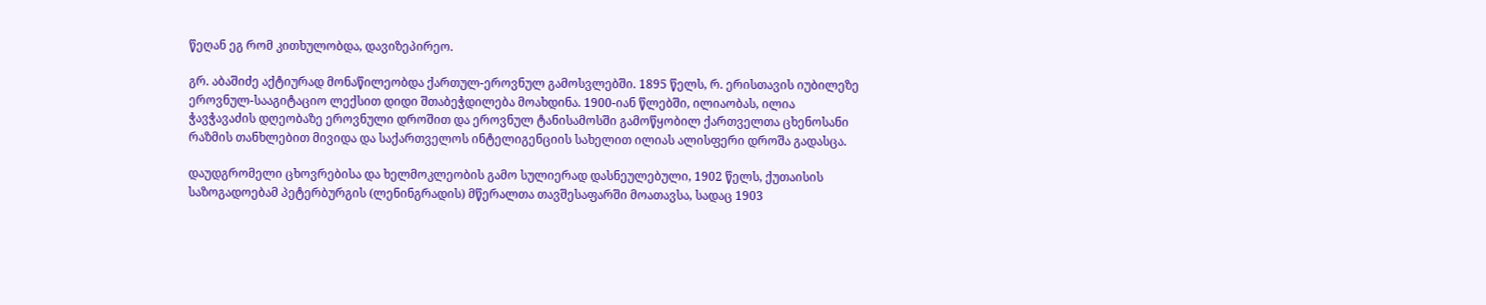წეღან ეგ რომ კითხულობდა, დავიზეპირეო.

გრ. აბაშიძე აქტიურად მონაწილეობდა ქართულ-ეროვნულ გამოსვლებში. 1895 წელს, რ. ერისთავის იუბილეზე ეროვნულ-სააგიტაციო ლექსით დიდი შთაბეჭდილება მოახდინა. 1900-იან წლებში, ილიაობას, ილია ჭავჭავაძის დღეობაზე ეროვნული დროშით და ეროვნულ ტანისამოსში გამოწყობილ ქართველთა ცხენოსანი რაზმის თანხლებით მივიდა და საქართველოს ინტელიგენციის სახელით ილიას ალისფერი დროშა გადასცა.

დაუდგრომელი ცხოვრებისა და ხელმოკლეობის გამო სულიერად დასნეულებული, 1902 წელს, ქუთაისის საზოგადოებამ პეტერბურგის (ლენინგრადის) მწერალთა თავშესაფარში მოათავსა, სადაც 1903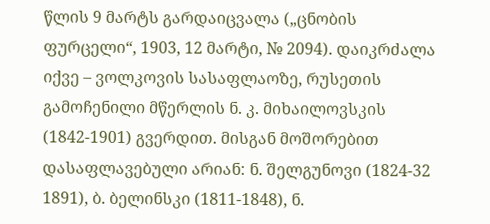წლის 9 მარტს გარდაიცვალა („ცნობის ფურცელი“, 1903, 12 მარტი, № 2094). დაიკრძალა იქვე – ვოლკოვის სასაფლაოზე, რუსეთის გამოჩენილი მწერლის ნ. კ. მიხაილოვსკის (1842-1901) გვერდით. მისგან მოშორებით დასაფლავებული არიან: ნ. შელგუნოვი (1824-32 1891), ბ. ბელინსკი (1811-1848), ნ.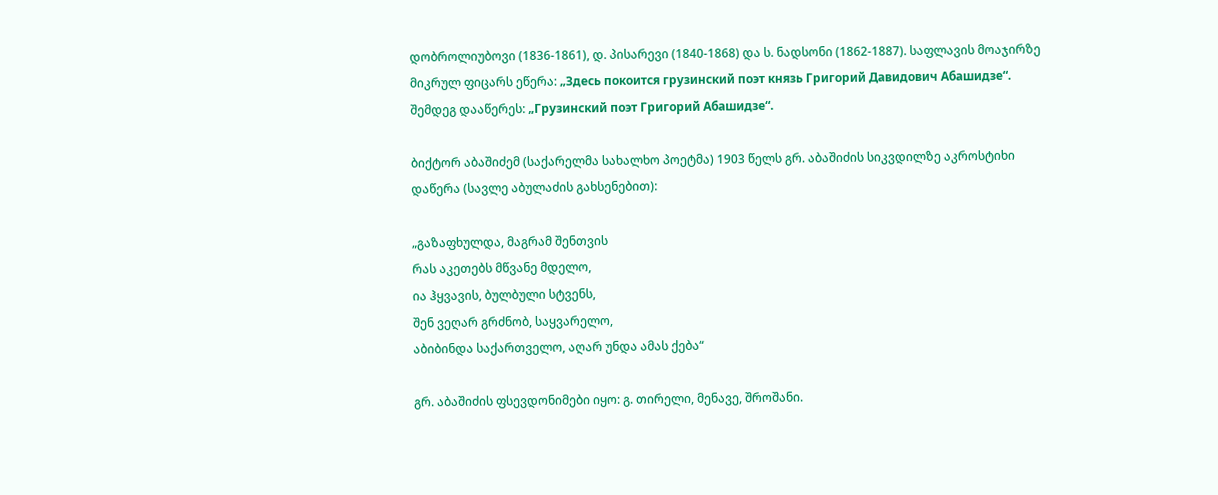დობროლიუბოვი (1836-1861), დ. პისარევი (1840-1868) და ს. ნადსონი (1862-1887). საფლავის მოაჯირზე მიკრულ ფიცარს ეწერა: „Здесь покоится грузинский поэт князь Григорий Давидович Абашидзе“. შემდეგ დააწერეს: „Грузинский поэт Григорий Абашидзе“.

ბიქტორ აბაშიძემ (საქარელმა სახალხო პოეტმა) 1903 წელს გრ. აბაშიძის სიკვდილზე აკროსტიხი დაწერა (სავლე აბულაძის გახსენებით):

„გაზაფხულდა, მაგრამ შენთვის
რას აკეთებს მწვანე მდელო,
ია ჰყვავის, ბულბული სტვენს,
შენ ვეღარ გრძნობ, საყვარელო,
აბიბინდა საქართველო, აღარ უნდა ამას ქება“

გრ. აბაშიძის ფსევდონიმები იყო: გ. თირელი, მენავე, შროშანი.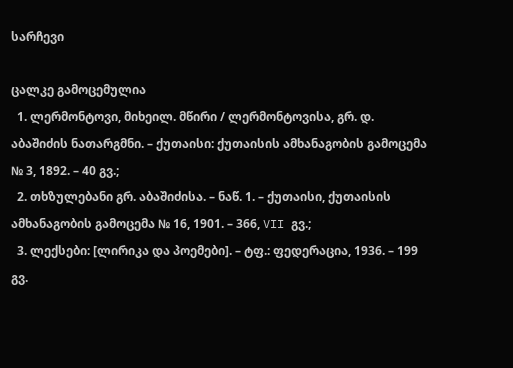სარჩევი

ცალკე გამოცემულია
  1. ლერმონტოვი, მიხეილ. მწირი / ლერმონტოვისა, გრ. დ. აბაშიძის ნათარგმნი. – ქუთაისი: ქუთაისის ამხანაგობის გამოცემა № 3, 1892. – 40 გვ.;
  2. თხზულებანი გრ. აბაშიძისა. – ნაწ. 1. – ქუთაისი, ქუთაისის ამხანაგობის გამოცემა № 16, 1901. – 366, VII გვ.;
  3. ლექსები: [ლირიკა და პოემები]. – ტფ.: ფედერაცია, 1936. – 199 გვ.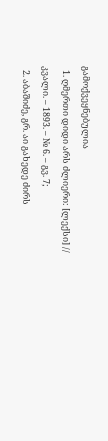გამოქვეყნებულია
  1. ღმერთი დიდი არს ძლიერი: [ლექსი] // კვალი. – 1893. – № 6. – გვ. 7;
  2. აბაშიძე, გრ. აი გახედე ძირს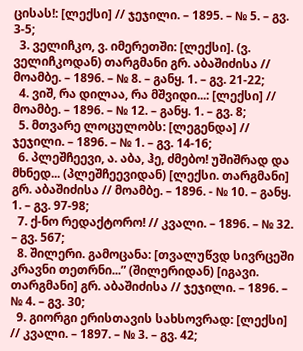ცისას!: [ლექსი] // ჯეჯილი. – 1895. – № 5. – გვ. 3-5;
  3. ველიჩკო, ვ. იმერეთში: [ლექსი]. (ვ. ველიჩკოდან) თარგმანი გრ. აბაშიძისა // მოამბე. – 1896. – № 8. – განყ. 1. – გვ. 21-22;
  4. ვიშ, რა დილაა, რა მშვიდი...: [ლექსი] // მოამბე. – 1896. – № 12. – განყ. 1. – გვ. 8;
  5. მთვარე ლოცულობს: [ლეგენდა] // ჯეჯილი. – 1896. – № 1. – გვ. 14-16;
  6. პლეშჩეევი, ა. აბა, ჰე, ძმებო! უშიშრად და მხნედ... (პლეშჩეევიდან) [ლექსი. თარგმანი] გრ. აბაშიძისა // მოამბე. – 1896. - № 10. – განყ. 1. – გვ. 97-98;
  7. ქ-ნო რედაქტორო! // კვალი. – 1896. – № 32. – გვ. 567;
  8. შილერი. გამოცანა: [თვალუწვდ სივრცეში კრავნი თეთრნი...” (შილერიდან) [იგავი. თარგმანი] გრ. აბაშიძისა // ჯეჯილი. – 1896. – № 4. – გვ. 30;
  9. გიორგი ერისთავის სახსოვრად: [ლექსი] // კვალი. – 1897. – № 3. – გვ. 42;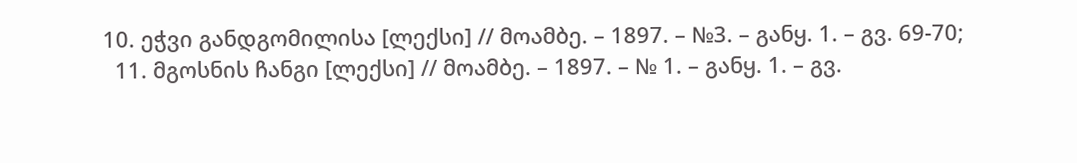10. ეჭვი განდგომილისა [ლექსი] // მოამბე. – 1897. – №3. – განყ. 1. – გვ. 69-70;
  11. მგოსნის ჩანგი [ლექსი] // მოამბე. – 1897. – № 1. – განყ. 1. – გვ.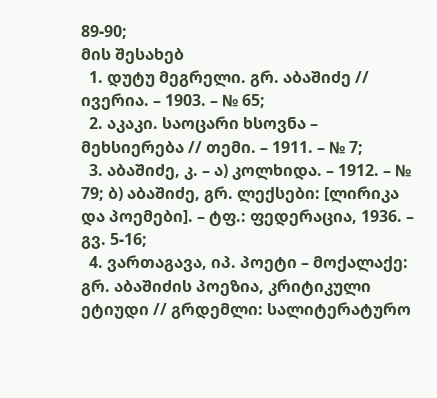89-90;
მის შესახებ
  1. დუტუ მეგრელი. გრ. აბაშიძე // ივერია. – 1903. – № 65;
  2. აკაკი. საოცარი ხსოვნა – მეხსიერება // თემი. – 1911. – № 7;
  3. აბაშიძე, კ. – ა) კოლხიდა. – 1912. – № 79; ბ) აბაშიძე, გრ. ლექსები: [ლირიკა და პოემები]. – ტფ.: ფედერაცია, 1936. – გვ. 5-16;
  4. ვართაგავა, იპ. პოეტი – მოქალაქე: გრ. აბაშიძის პოეზია, კრიტიკული ეტიუდი // გრდემლი: სალიტერატურო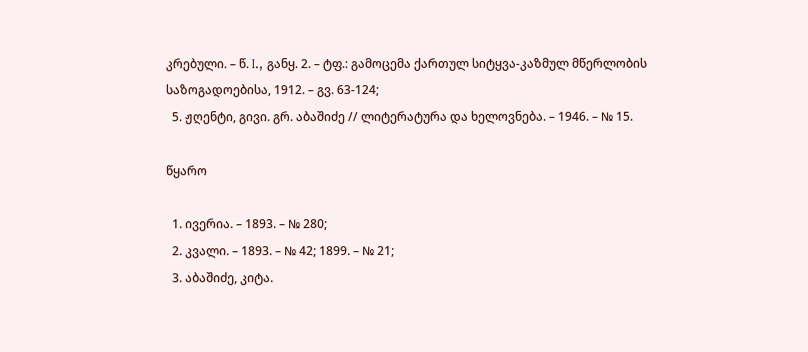კრებული. – წ. I., განყ. 2. – ტფ.: გამოცემა ქართულ სიტყვა-კაზმულ მწერლობის საზოგადოებისა, 1912. – გვ. 63-124;
  5. ჟღენტი, გივი. გრ. აბაშიძე // ლიტერატურა და ხელოვნება. – 1946. – № 15.

წყარო

  1. ივერია. – 1893. – № 280;
  2. კვალი. – 1893. – № 42; 1899. – № 21;
  3. აბაშიძე, კიტა.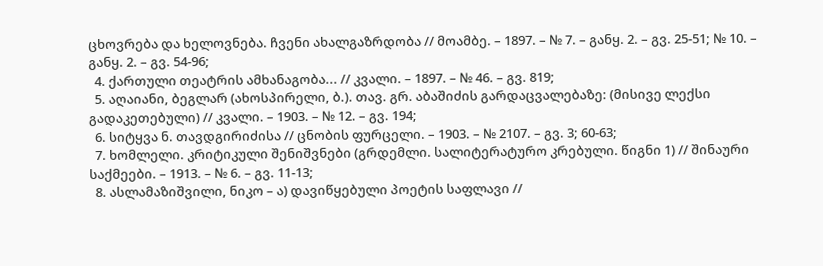ცხოვრება და ხელოვნება. ჩვენი ახალგაზრდობა // მოამბე. – 1897. – № 7. – განყ. 2. – გვ. 25-51; № 10. – განყ. 2. – გვ. 54-96;
  4. ქართული თეატრის ამხანაგობა... // კვალი. – 1897. – № 46. – გვ. 819;
  5. აღაიანი, ბეგლარ (ახოსპირელი, ბ.). თავ. გრ. აბაშიძის გარდაცვალებაზე: (მისივე ლექსი გადაკეთებული) // კვალი. – 1903. – № 12. – გვ. 194;
  6. სიტყვა ნ. თავდგირიძისა // ცნობის ფურცელი. – 1903. – № 2107. – გვ. 3; 60-63;
  7. ხომლელი. კრიტიკული შენიშვნები (გრდემლი. სალიტერატურო კრებული. წიგნი 1) // შინაური საქმეები. – 1913. – № 6. – გვ. 11-13;
  8. ასლამაზიშვილი, ნიკო – ა) დავიწყებული პოეტის საფლავი //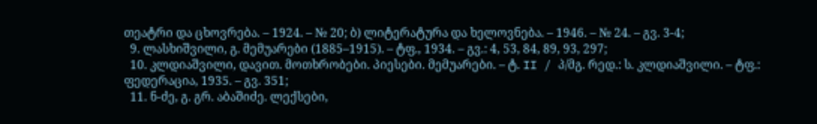თეატრი და ცხოვრება. – 1924. – № 20; ბ) ლიტერატურა და ხელოვნება. – 1946. – № 24. – გვ. 3-4;
  9. ლასხიშვილი, გ. მემუარები (1885–1915). – ტფ., 1934. – გვ.: 4, 53, 84, 89, 93, 297;
  10. კლდიაშვილი, დავით. მოთხრობები. პიესები. მემუარები. – ტ. II / პ/მგ. რედ.: ს. კლდიაშვილი. – ტფ.: ფედერაცია, 1935. – გვ. 351;
  11. ნ-ძე, გ. გრ. აბაშიძე. ლექსები,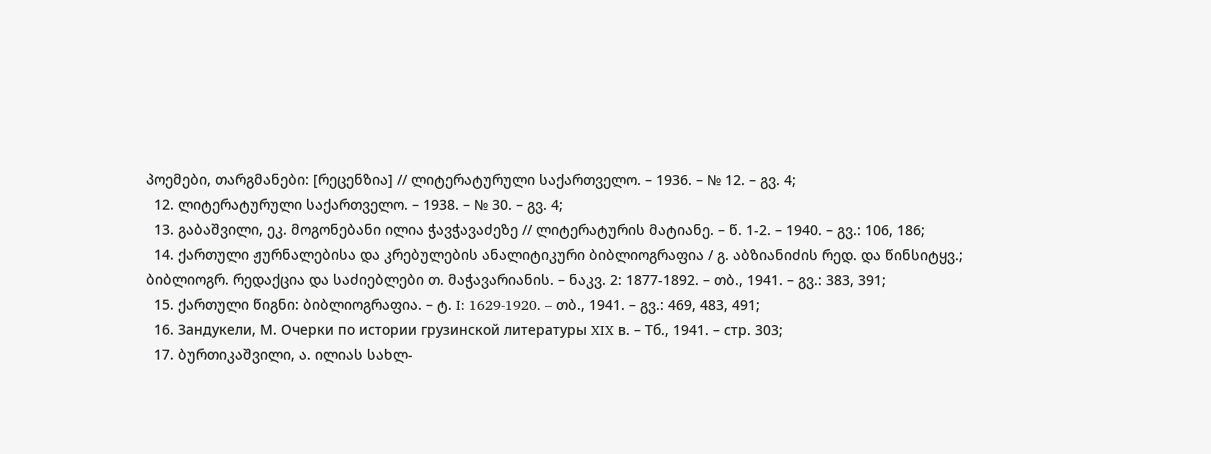პოემები, თარგმანები: [რეცენზია] // ლიტერატურული საქართველო. – 1936. – № 12. – გვ. 4;
  12. ლიტერატურული საქართველო. – 1938. – № 30. – გვ. 4;
  13. გაბაშვილი, ეკ. მოგონებანი ილია ჭავჭავაძეზე // ლიტერატურის მატიანე. – წ. 1-2. – 1940. – გვ.: 106, 186;
  14. ქართული ჟურნალებისა და კრებულების ანალიტიკური ბიბლიოგრაფია / გ. აბზიანიძის რედ. და წინსიტყვ.; ბიბლიოგრ. რედაქცია და საძიებლები თ. მაჭავარიანის. – ნაკვ. 2: 1877-1892. – თბ., 1941. – გვ.: 383, 391;
  15. ქართული წიგნი: ბიბლიოგრაფია. – ტ. I: 1629-1920. – თბ., 1941. – გვ.: 469, 483, 491;
  16. Зандукели, М. Очерки по истории грузинской литературы XIX в. – Тб., 1941. – стр. 303;
  17. ბურთიკაშვილი, ა. ილიას სახლ-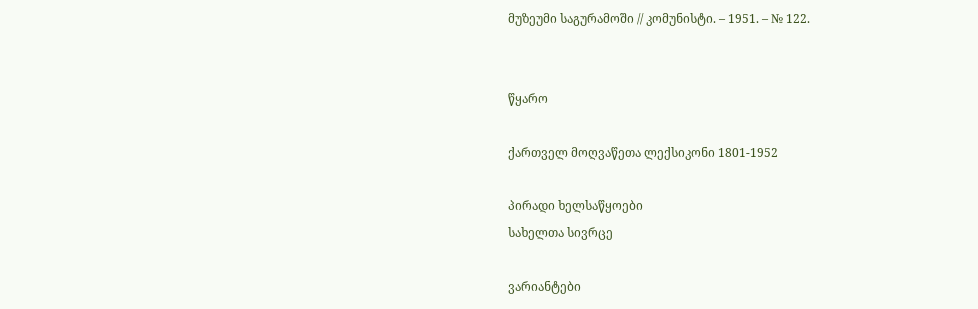მუზეუმი საგურამოში // კომუნისტი. – 1951. – № 122.


წყარო

ქართველ მოღვაწეთა ლექსიკონი 1801-1952

პირადი ხელსაწყოები
სახელთა სივრცე

ვარიანტები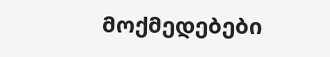მოქმედებები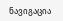ნავიგაცია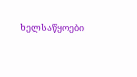ხელსაწყოები